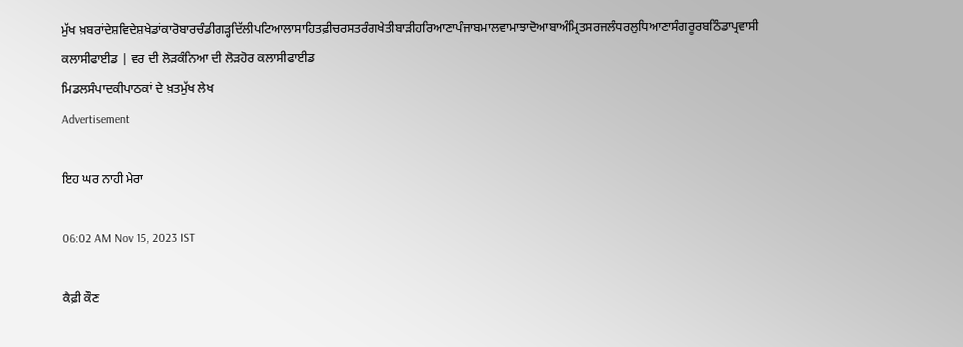ਮੁੱਖ ਖ਼ਬਰਾਂਦੇਸ਼ਵਿਦੇਸ਼ਖੇਡਾਂਕਾਰੋਬਾਰਚੰਡੀਗੜ੍ਹਦਿੱਲੀਪਟਿਆਲਾਸਾਹਿਤਫ਼ੀਚਰਸਤਰੰਗਖੇਤੀਬਾੜੀਹਰਿਆਣਾਪੰਜਾਬਮਾਲਵਾਮਾਝਾਦੋਆਬਾਅੰਮ੍ਰਿਤਸਰਜਲੰਧਰਲੁਧਿਆਣਾਸੰਗਰੂਰਬਠਿੰਡਾਪ੍ਰਵਾਸੀ
ਕਲਾਸੀਫਾਈਡ | ਵਰ ਦੀ ਲੋੜਕੰਨਿਆ ਦੀ ਲੋੜਹੋਰ ਕਲਾਸੀਫਾਈਡ
ਮਿਡਲਸੰਪਾਦਕੀਪਾਠਕਾਂ ਦੇ ਖ਼ਤਮੁੱਖ ਲੇਖ
Advertisement

ਇਹ ਘਰ ਨਾਹੀ ਮੇਰਾ

06:02 AM Nov 15, 2023 IST

ਕੈਫ਼ੀ ਕੌਣ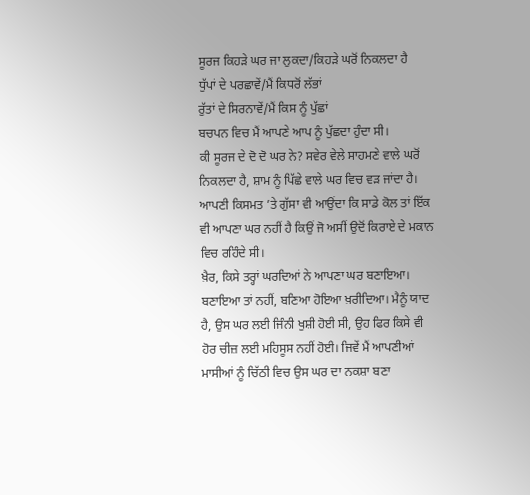ਸੂਰਜ ਕਿਹੜੇ ਘਰ ਜਾ ਲੁਕਦਾ/ਕਿਹੜੇ ਘਰੋਂ ਨਿਕਲਦਾ ਹੈ
ਧੁੱਪਾਂ ਦੇ ਪਰਛਾਵੇਂ/ਮੈਂ ਕਿਧਰੋਂ ਲੱਭਾਂ
ਰੁੱਤਾਂ ਦੇ ਸਿਰਨਾਵੇਂ/ਮੈਂ ਕਿਸ ਨੂੰ ਪੁੱਛਾਂ
ਬਚਪਨ ਵਿਚ ਮੈਂ ਆਪਣੇ ਆਪ ਨੂੰ ਪੁੱਛਦਾ ਹੁੰਦਾ ਸੀ।
ਕੀ ਸੂਰਜ ਦੇ ਦੋ ਦੋ ਘਰ ਨੇ? ਸਵੇਰ ਵੇਲੇ ਸਾਹਮਣੇ ਵਾਲੇ ਘਰੋਂ ਨਿਕਲਦਾ ਹੈ, ਸ਼ਾਮ ਨੂੰ ਪਿੱਛੇ ਵਾਲੇ ਘਰ ਵਿਚ ਵੜ ਜਾਂਦਾ ਹੈ।
ਆਪਣੀ ਕਿਸਮਤ ’ਤੇ ਗੁੱਸਾ ਵੀ ਆਉਂਦਾ ਕਿ ਸਾਡੇ ਕੋਲ ਤਾਂ ਇੱਕ ਵੀ ਆਪਣਾ ਘਰ ਨਹੀਂ ਹੈ ਕਿਉਂ ਜੋ ਅਸੀਂ ਉਦੋਂ ਕਿਰਾਏ ਦੇ ਮਕਾਨ ਵਿਚ ਰਹਿੰਦੇ ਸੀ।
ਖ਼ੈਰ, ਕਿਸੇ ਤਰ੍ਹਾਂ ਘਰਦਿਆਂ ਨੇ ਆਪਣਾ ਘਰ ਬਣਾਇਆ। ਬਣਾਇਆ ਤਾਂ ਨਹੀਂ, ਬਣਿਆ ਹੋਇਆ ਖ਼ਰੀਦਿਆ। ਮੈਨੂੰ ਯਾਦ ਹੈ, ਉਸ ਘਰ ਲਈ ਜਿੰਨੀ ਖੁਸ਼ੀ ਹੋਈ ਸੀ, ਉਹ ਫਿਰ ਕਿਸੇ ਵੀ ਹੋਰ ਚੀਜ਼ ਲਈ ਮਹਿਸੂਸ ਨਹੀਂ ਹੋਈ। ਜਿਵੇਂ ਮੈਂ ਆਪਣੀਆਂ ਮਾਸੀਆਂ ਨੂੰ ਚਿੱਠੀ ਵਿਚ ਉਸ ਘਰ ਦਾ ਨਕਸ਼ਾ ਬਣਾ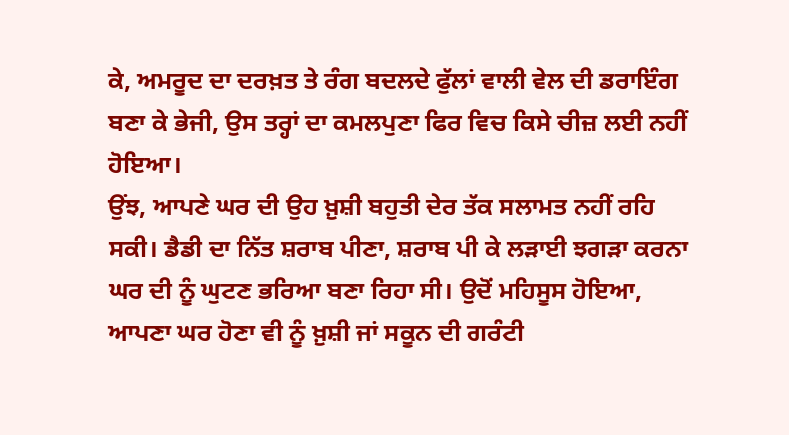ਕੇ, ਅਮਰੂਦ ਦਾ ਦਰਖ਼ਤ ਤੇ ਰੰਗ ਬਦਲਦੇ ਫੁੱਲਾਂ ਵਾਲੀ ਵੇਲ ਦੀ ਡਰਾਇੰਗ ਬਣਾ ਕੇ ਭੇਜੀ, ਉਸ ਤਰ੍ਹਾਂ ਦਾ ਕਮਲਪੁਣਾ ਫਿਰ ਵਿਚ ਕਿਸੇ ਚੀਜ਼ ਲਈ ਨਹੀਂ ਹੋਇਆ।
ਉਂਝ, ਆਪਣੇ ਘਰ ਦੀ ਉਹ ਖ਼ੁਸ਼ੀ ਬਹੁਤੀ ਦੇਰ ਤੱਕ ਸਲਾਮਤ ਨਹੀਂ ਰਹਿ ਸਕੀ। ਡੈਡੀ ਦਾ ਨਿੱਤ ਸ਼ਰਾਬ ਪੀਣਾ, ਸ਼ਰਾਬ ਪੀ ਕੇ ਲੜਾਈ ਝਗੜਾ ਕਰਨਾ ਘਰ ਦੀ ਨੂੰ ਘੁਟਣ ਭਰਿਆ ਬਣਾ ਰਿਹਾ ਸੀ। ਉਦੋਂ ਮਹਿਸੂਸ ਹੋਇਆ, ਆਪਣਾ ਘਰ ਹੋਣਾ ਵੀ ਨੂੰ ਖ਼ੁਸ਼ੀ ਜਾਂ ਸਕੂਨ ਦੀ ਗਰੰਟੀ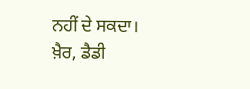ਨਹੀਂ ਦੇ ਸਕਦਾ।
ਖ਼ੈਰ, ਡੈਡੀ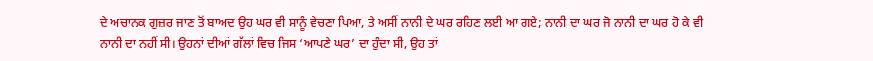ਦੇ ਅਚਾਨਕ ਗੁਜ਼ਰ ਜਾਣ ਤੋਂ ਬਾਅਦ ਉਹ ਘਰ ਵੀ ਸਾਨੂੰ ਵੇਚਣਾ ਪਿਆ, ਤੇ ਅਸੀਂ ਨਾਨੀ ਦੇ ਘਰ ਰਹਿਣ ਲਈ ਆ ਗਏ; ਨਾਨੀ ਦਾ ਘਰ ਜੋ ਨਾਨੀ ਦਾ ਘਰ ਹੋ ਕੇ ਵੀ ਨਾਨੀ ਦਾ ਨਹੀਂ ਸੀ। ਉਹਨਾਂ ਦੀਆਂ ਗੱਲਾਂ ਵਿਚ ਜਿਸ ‘ਆਪਣੇ ਘਰ’ ਦਾ ਹੁੰਦਾ ਸੀ, ਉਹ ਤਾਂ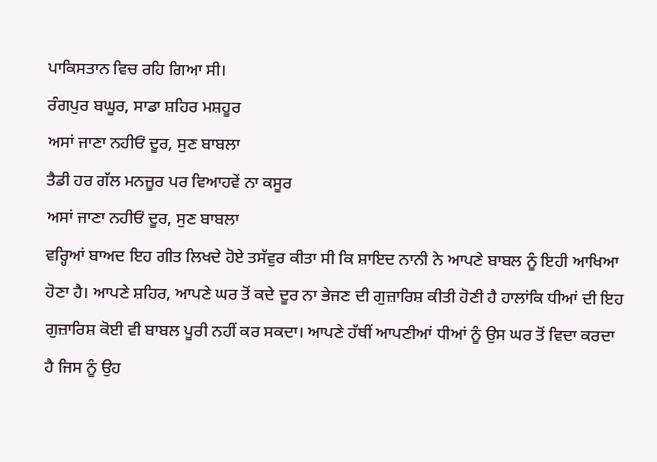ਪਾਕਿਸਤਾਨ ਵਿਚ ਰਹਿ ਗਿਆ ਸੀ।
ਰੰਗਪੁਰ ਬਘੂਰ, ਸਾਡਾ ਸ਼ਹਿਰ ਮਸ਼ਹੂਰ
ਅਸਾਂ ਜਾਣਾ ਨਹੀਓਂ ਦੂਰ, ਸੁਣ ਬਾਬਲਾ
ਤੈਡੀ ਹਰ ਗੱਲ ਮਨਜ਼ੂਰ ਪਰ ਵਿਆਹਵੇਂ ਨਾ ਕਸੂਰ
ਅਸਾਂ ਜਾਣਾ ਨਹੀਓਂ ਦੂਰ, ਸੁਣ ਬਾਬਲਾ
ਵਰ੍ਹਿਆਂ ਬਾਅਦ ਇਹ ਗੀਤ ਲਿਖਦੇ ਹੋਏ ਤਸੱਵੁਰ ਕੀਤਾ ਸੀ ਕਿ ਸ਼ਾਇਦ ਨਾਨੀ ਨੇ ਆਪਣੇ ਬਾਬਲ ਨੂੰ ਇਹੀ ਆਖਿਆ ਹੋਣਾ ਹੈ। ਆਪਣੇ ਸ਼ਹਿਰ, ਆਪਣੇ ਘਰ ਤੋਂ ਕਦੇ ਦੂਰ ਨਾ ਭੇਜਣ ਦੀ ਗੁਜ਼ਾਰਿਸ਼ ਕੀਤੀ ਹੋਣੀ ਹੈ ਹਾਲਾਂਕਿ ਧੀਆਂ ਦੀ ਇਹ ਗੁਜ਼ਾਰਿਸ਼ ਕੋਈ ਵੀ ਬਾਬਲ ਪੂਰੀ ਨਹੀਂ ਕਰ ਸਕਦਾ। ਆਪਣੇ ਹੱਥੀਂ ਆਪਣੀਆਂ ਧੀਆਂ ਨੂੰ ਉਸ ਘਰ ਤੋਂ ਵਿਦਾ ਕਰਦਾ ਹੈ ਜਿਸ ਨੂੰ ਉਹ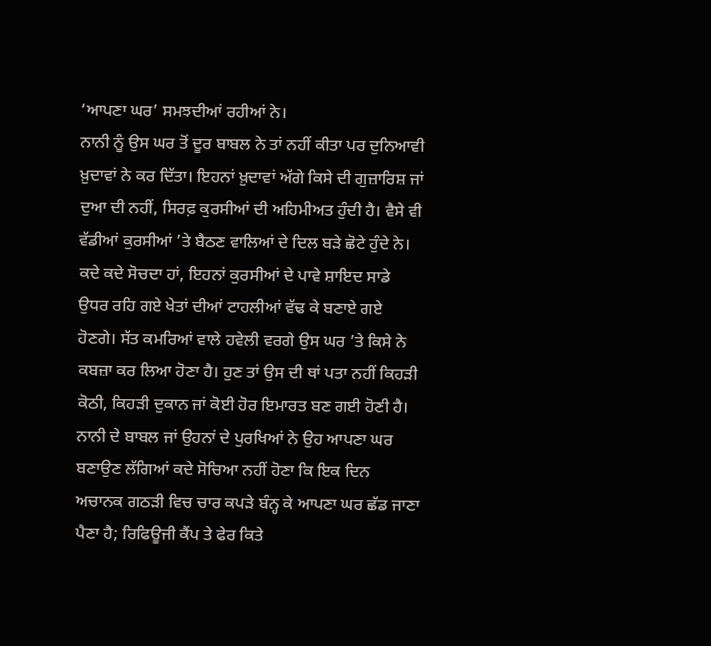‘ਆਪਣਾ ਘਰ’ ਸਮਝਦੀਆਂ ਰਹੀਆਂ ਨੇ।
ਨਾਨੀ ਨੂੰ ਉਸ ਘਰ ਤੋਂ ਦੂਰ ਬਾਬਲ ਨੇ ਤਾਂ ਨਹੀਂ ਕੀਤਾ ਪਰ ਦੁਨਿਆਵੀ ਖ਼ੁਦਾਵਾਂ ਨੇ ਕਰ ਦਿੱਤਾ। ਇਹਨਾਂ ਖ਼ੁਦਾਵਾਂ ਅੱਗੇ ਕਿਸੇ ਦੀ ਗੁਜ਼ਾਰਿਸ਼ ਜਾਂ ਦੁਆ ਦੀ ਨਹੀਂ, ਸਿਰਫ਼ ਕੁਰਸੀਆਂ ਦੀ ਅਹਿਮੀਅਤ ਹੁੰਦੀ ਹੈ। ਵੈਸੇ ਵੀ ਵੱਡੀਆਂ ਕੁਰਸੀਆਂ ’ਤੇ ਬੈਠਣ ਵਾਲਿਆਂ ਦੇ ਦਿਲ ਬੜੇ ਛੋਟੇ ਹੁੰਦੇ ਨੇ।
ਕਦੇ ਕਦੇ ਸੋਚਦਾ ਹਾਂ, ਇਹਨਾਂ ਕੁਰਸੀਆਂ ਦੇ ਪਾਵੇ ਸ਼ਾਇਦ ਸਾਡੇ ਉਧਰ ਰਹਿ ਗਏ ਖੇਤਾਂ ਦੀਆਂ ਟਾਹਲੀਆਂ ਵੱਢ ਕੇ ਬਣਾਏ ਗਏ ਹੋਣਗੇ। ਸੱਤ ਕਮਰਿਆਂ ਵਾਲੇ ਹਵੇਲੀ ਵਰਗੇ ਉਸ ਘਰ ’ਤੇ ਕਿਸੇ ਨੇ ਕਬਜ਼ਾ ਕਰ ਲਿਆ ਹੋਣਾ ਹੈ। ਹੁਣ ਤਾਂ ਉਸ ਦੀ ਥਾਂ ਪਤਾ ਨਹੀਂ ਕਿਹੜੀ ਕੋਠੀ, ਕਿਹੜੀ ਦੁਕਾਨ ਜਾਂ ਕੋਈ ਹੋਰ ਇਮਾਰਤ ਬਣ ਗਈ ਹੋਣੀ ਹੈ।
ਨਾਨੀ ਦੇ ਬਾਬਲ ਜਾਂ ਉਹਨਾਂ ਦੇ ਪੁਰਖਿਆਂ ਨੇ ਉਹ ਆਪਣਾ ਘਰ ਬਣਾਉਣ ਲੱਗਿਆਂ ਕਦੇ ਸੋਚਿਆ ਨਹੀਂ ਹੋਣਾ ਕਿ ਇਕ ਦਿਨ ਅਚਾਨਕ ਗਠੜੀ ਵਿਚ ਚਾਰ ਕਪੜੇ ਬੰਨ੍ਹ ਕੇ ਆਪਣਾ ਘਰ ਛੱਡ ਜਾਣਾ ਪੈਣਾ ਹੈ; ਰਿਫਿਊਜੀ ਕੈਂਪ ਤੇ ਫੇਰ ਕਿਤੇ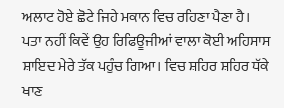ਅਲਾਟ ਹੋਏ ਛੋਟੇ ਜਿਹੇ ਮਕਾਨ ਵਿਚ ਰਹਿਣਾ ਪੈਣਾ ਹੈ।
ਪਤਾ ਨਹੀਂ ਕਿਵੇਂ ਉਹ ਰਿਫਿਊਜੀਆਂ ਵਾਲਾ ਕੋਈ ਅਹਿਸਾਸ ਸ਼ਾਇਦ ਮੇਰੇ ਤੱਕ ਪਹੁੰਚ ਗਿਆ। ਵਿਚ ਸ਼ਹਿਰ ਸ਼ਹਿਰ ਧੱਕੇ ਖਾਣ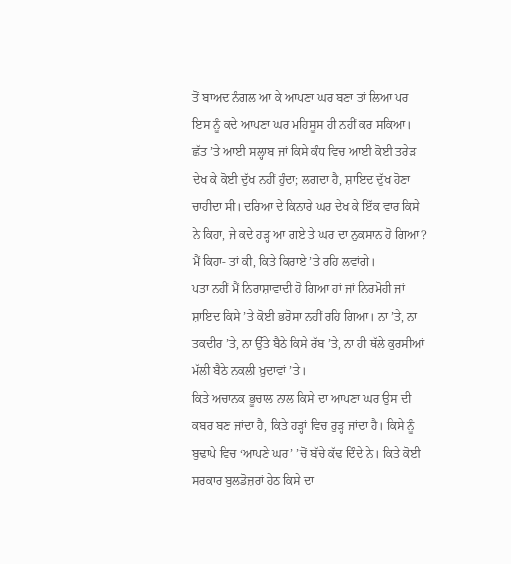ਤੋਂ ਬਾਅਦ ਨੰਗਲ ਆ ਕੇ ਆਪਣਾ ਘਰ ਬਣਾ ਤਾਂ ਲਿਆ ਪਰ ਇਸ ਨੂੰ ਕਦੇ ਆਪਣਾ ਘਰ ਮਹਿਸੂਸ ਹੀ ਨਹੀਂ ਕਰ ਸਕਿਆ। ਛੱਤ ’ਤੇ ਆਈ ਸਲ੍ਹਾਬ ਜਾਂ ਕਿਸੇ ਕੰਧ ਵਿਚ ਆਈ ਕੋਈ ਤਰੇੜ ਦੇਖ ਕੇ ਕੋਈ ਦੁੱਖ ਨਹੀਂ ਹੁੰਦਾ; ਲਗਦਾ ਹੈ, ਸ਼ਾਇਦ ਦੁੱਖ ਹੋਣਾ ਚਾਹੀਦਾ ਸੀ। ਦਰਿਆ ਦੇ ਕਿਨਾਰੇ ਘਰ ਦੇਖ ਕੇ ਇੱਕ ਵਾਰ ਕਿਸੇ ਨੇ ਕਿਹਾ, ਜੇ ਕਦੇ ਹੜ੍ਹ ਆ ਗਏ ਤੇ ਘਰ ਦਾ ਨੁਕਸਾਨ ਹੋ ਗਿਆ? ਮੈਂ ਕਿਹਾ- ਤਾਂ ਕੀ, ਕਿਤੇ ਕਿਰਾਏ ’ਤੇ ਰਹਿ ਲਵਾਂਗੇ।
ਪਤਾ ਨਹੀਂ ਮੈਂ ਨਿਰਾਸ਼ਾਵਾਦੀ ਹੋ ਗਿਆ ਹਾਂ ਜਾਂ ਨਿਰਮੋਹੀ ਜਾਂ ਸ਼ਾਇਦ ਕਿਸੇ ’ਤੇ ਕੋਈ ਭਰੋਸਾ ਨਹੀਂ ਰਹਿ ਗਿਆ। ਨਾ ’ਤੇ, ਨਾ ਤਕਦੀਰ ’ਤੇ, ਨਾ ਉੱਤੇ ਬੈਠੇ ਕਿਸੇ ਰੱਬ ’ਤੇ, ਨਾ ਹੀ ਥੱਲੇ ਕੁਰਸੀਆਂ ਮੱਲੀ ਬੈਠੇ ਨਕਲੀ ਖ਼ੁਦਾਵਾਂ ’ਤੇ।
ਕਿਤੇ ਅਚਾਨਕ ਭੂਚਾਲ ਨਾਲ ਕਿਸੇ ਦਾ ਆਪਣਾ ਘਰ ਉਸ ਦੀ ਕਬਰ ਬਣ ਜਾਂਦਾ ਹੈ, ਕਿਤੇ ਹੜ੍ਹਾਂ ਵਿਚ ਰੁੜ੍ਹ ਜਾਂਦਾ ਹੈ। ਕਿਸੇ ਨੂੰ ਬੁਢਾਪੇ ਵਿਚ ‘ਆਪਣੇ ਘਰ’ ’ਚੋਂ ਬੱਚੇ ਕੱਢ ਦਿੰਦੇ ਨੇ। ਕਿਤੇ ਕੋਈ ਸਰਕਾਰ ਬੁਲਡੋਜ਼ਰਾਂ ਹੇਠ ਕਿਸੇ ਦਾ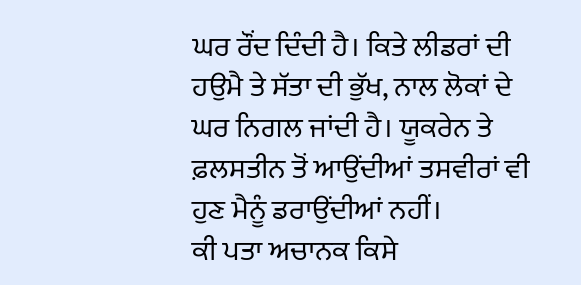ਘਰ ਰੌਂਦ ਦਿੰਦੀ ਹੈ। ਕਿਤੇ ਲੀਡਰਾਂ ਦੀ ਹਉਮੈ ਤੇ ਸੱਤਾ ਦੀ ਭੁੱਖ, ਨਾਲ ਲੋਕਾਂ ਦੇ ਘਰ ਨਿਗਲ ਜਾਂਦੀ ਹੈ। ਯੂਕਰੇਨ ਤੇ ਫ਼ਲਸਤੀਨ ਤੋਂ ਆਉਂਦੀਆਂ ਤਸਵੀਰਾਂ ਵੀ ਹੁਣ ਮੈਨੂੰ ਡਰਾਉਂਦੀਆਂ ਨਹੀਂ।
ਕੀ ਪਤਾ ਅਚਾਨਕ ਕਿਸੇ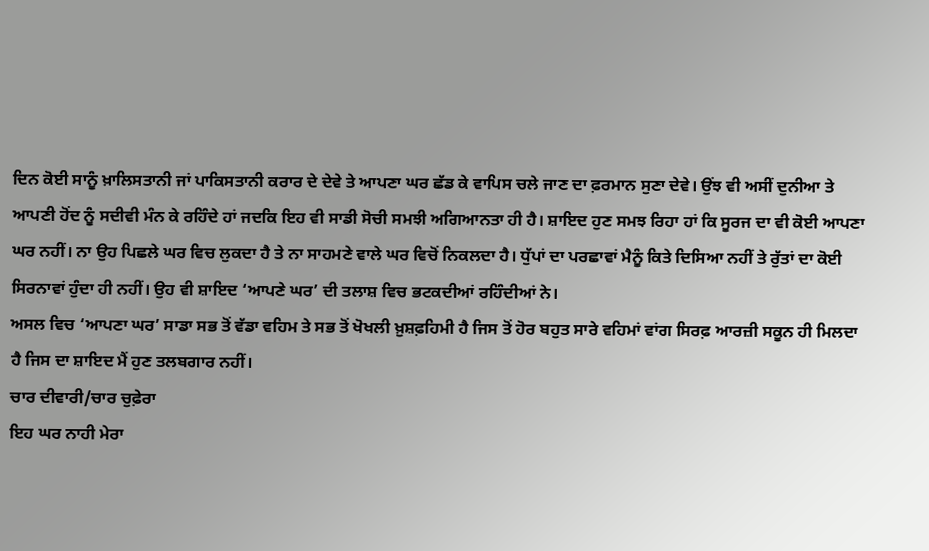ਦਿਨ ਕੋਈ ਸਾਨੂੰ ਖ਼ਾਲਿਸਤਾਨੀ ਜਾਂ ਪਾਕਿਸਤਾਨੀ ਕਰਾਰ ਦੇ ਦੇਵੇ ਤੇ ਆਪਣਾ ਘਰ ਛੱਡ ਕੇ ਵਾਪਿਸ ਚਲੇ ਜਾਣ ਦਾ ਫ਼ਰਮਾਨ ਸੁਣਾ ਦੇਵੇ। ਉਂਝ ਵੀ ਅਸੀਂ ਦੁਨੀਆ ਤੇ ਆਪਣੀ ਹੋਂਦ ਨੂੰ ਸਦੀਵੀ ਮੰਨ ਕੇ ਰਹਿੰਦੇ ਹਾਂ ਜਦਕਿ ਇਹ ਵੀ ਸਾਡੀ ਸੋਚੀ ਸਮਝੀ ਅਗਿਆਨਤਾ ਹੀ ਹੈ। ਸ਼ਾਇਦ ਹੁਣ ਸਮਝ ਰਿਹਾ ਹਾਂ ਕਿ ਸੂਰਜ ਦਾ ਵੀ ਕੋਈ ਆਪਣਾ ਘਰ ਨਹੀਂ। ਨਾ ਉਹ ਪਿਛਲੇ ਘਰ ਵਿਚ ਲੁਕਦਾ ਹੈ ਤੇ ਨਾ ਸਾਹਮਣੇ ਵਾਲੇ ਘਰ ਵਿਚੋਂ ਨਿਕਲਦਾ ਹੈ। ਧੁੱਪਾਂ ਦਾ ਪਰਛਾਵਾਂ ਮੈਨੂੰ ਕਿਤੇ ਦਿਸਿਆ ਨਹੀਂ ਤੇ ਰੁੱਤਾਂ ਦਾ ਕੋਈ ਸਿਰਨਾਵਾਂ ਹੁੰਦਾ ਹੀ ਨਹੀਂ। ਉਹ ਵੀ ਸ਼ਾਇਦ ‘ਆਪਣੇ ਘਰ’ ਦੀ ਤਲਾਸ਼ ਵਿਚ ਭਟਕਦੀਆਂ ਰਹਿੰਦੀਆਂ ਨੇ।
ਅਸਲ ਵਿਚ ‘ਆਪਣਾ ਘਰ’ ਸਾਡਾ ਸਭ ਤੋਂ ਵੱਡਾ ਵਹਿਮ ਤੇ ਸਭ ਤੋਂ ਖੋਖਲੀ ਖ਼ੁਸ਼ਫ਼ਹਿਮੀ ਹੈ ਜਿਸ ਤੋਂ ਹੋਰ ਬਹੁਤ ਸਾਰੇ ਵਹਿਮਾਂ ਵਾਂਗ ਸਿਰਫ਼ ਆਰਜ਼ੀ ਸਕੂਨ ਹੀ ਮਿਲਦਾ ਹੈ ਜਿਸ ਦਾ ਸ਼ਾਇਦ ਮੈਂ ਹੁਣ ਤਲਬਗਾਰ ਨਹੀਂ।
ਚਾਰ ਦੀਵਾਰੀ/ਚਾਰ ਚੁਫ਼ੇਰਾ
ਇਹ ਘਰ ਨਾਹੀ ਮੇਰਾ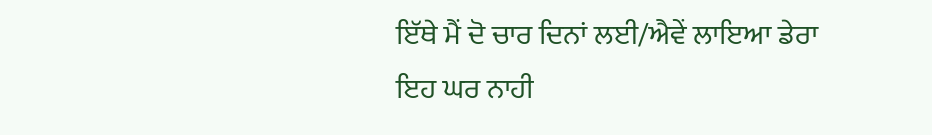ਇੱਥੇ ਮੈਂ ਦੋ ਚਾਰ ਦਿਨਾਂ ਲਈ/ਐਵੇਂ ਲਾਇਆ ਡੇਰਾ
ਇਹ ਘਰ ਨਾਹੀ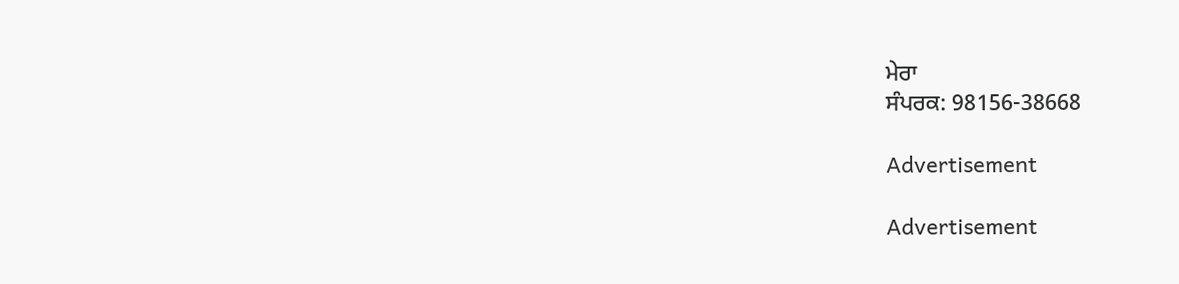ਮੇਰਾ
ਸੰਪਰਕ: 98156-38668

Advertisement

Advertisement